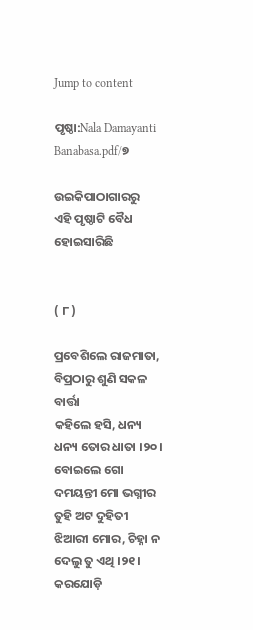Jump to content

ପୃଷ୍ଠା:Nala Damayanti Banabasa.pdf/୭

ଉଇକିପାଠାଗାର‌ରୁ
ଏହି ପୃଷ୍ଠାଟି ବୈଧ ହୋଇସାରିଛି


( ୮ )

ପ୍ରବେଶିଲେ ରାଜମାତା, ବିପ୍ରଠାରୁ ଶୁଣି ସକଳ ବାର୍ତ୍ତା
କ‌ହିଲେ ହସି, ଧନ୍ୟ ଧନ୍ୟ ତୋର ଧାତା ।୨୦।
ବୋଇଲେ ଗୋ ଦମୟନ୍ତୀ ମୋ ଭଗ୍ନୀର ତୁହି ଅଟ ଦୁହିତୀ
ଝିଆରୀ ମୋର, ଚିହ୍ନା ନ ଦେଲୁ ତୁ ଏଥି ।୨୧।
କର‌ଯୋଡ଼ି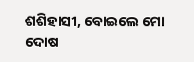ଶଶିହାସୀ, ବୋଇଲେ ମୋ ଦୋଷ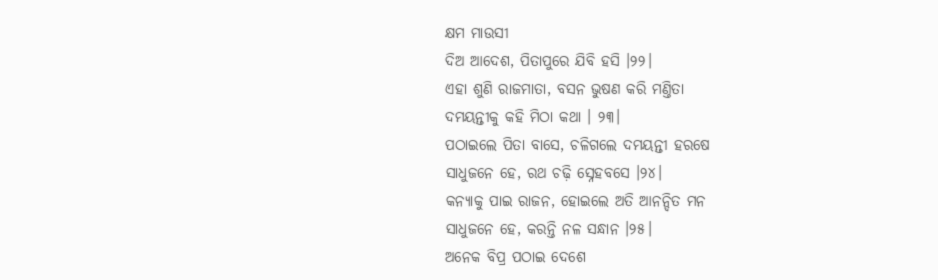କ୍ଷମ ମାଉସୀ
ଦିଅ ଆଦେଶ, ପିତାପୁରେ ଯିବି ହସି ।୨୨।
ଏହା ଶୁଣି ରାଜମାତା, ବସନ ଭୁଷଣ କରି ମଣ୍ତିତା
ଦମୟନ୍ତୀକୁ କ‌ହି ମିଠା କଥା । ୨୩।
ପଠାଇଲେ ପିତା ବାସେ, ଚଳିଗଲେ ଦମୟନ୍ତୀ ହରଷେ
ସାଧୁଜନେ ହେ, ରଥ ଚଢ଼ି ସ୍ନେହବସେ ।୨୪।
କନ୍ୟାକୁ ପାଇ ରାଜନ, ହୋଇଲେ ଅତି ଆନନ୍ଦିତ ମନ
ସାଧୁଜନେ ହେ, କରନ୍ତି ନଳ ସନ୍ଧାନ ।୨୫।
ଅନେକ ବିପ୍ର ପଠାଇ ଦେଶେ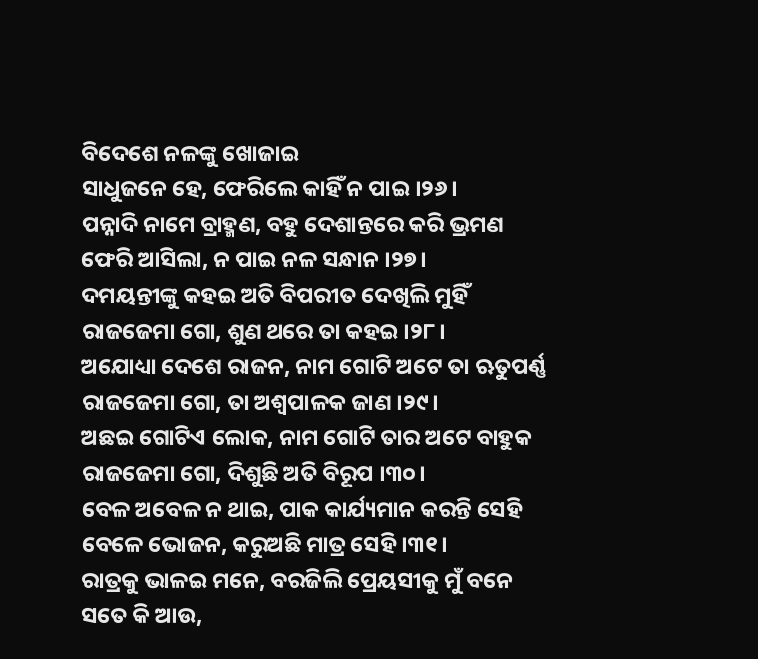ବିଦେଶେ ନଳଙ୍କୁ ଖୋଜାଇ
ସାଧୁଜନେ ହେ, ଫେରିଲେ କାହିଁ ନ ପାଇ ।୨୬।
ପନ୍ନାଦି ନାମେ ବ୍ରାହ୍ମଣ, ବ‌ହୁ ଦେଶାନ୍ତରେ କରି ଭ୍ରମଣ
ଫେରି ଆସିଲା, ନ ପାଇ ନଳ ସନ୍ଧାନ ।୨୭।
ଦମୟନ୍ତୀଙ୍କୁ କ‌ହଇ ଅତି ବିପରୀତ ଦେଖିଲି ମୁହିଁ
ରାଜ‌ଜେମା ଗୋ, ଶୁଣ ଥରେ ତା କ‌ହଇ ।୨୮।
ଅଯୋଧ୍ୟା ଦେଶେ ରାଜନ, ନାମ ଗୋଟି ଅଟେ ତା ଋତୁପର୍ଣ୍ଣ
ରାଜ‌ଜେମା ଗୋ, ତା ଅଶ୍ୱପାଳକ ଜାଣ ।୨୯।
ଅଛଇ ଗୋଟିଏ ଲୋକ, ନାମ ଗୋଟି ତାର ଅଟେ ବାହୁକ
ରାଜ‌ଜେମା ଗୋ, ଦିଶୁଛି ଅତି ବିରୂପ ।୩୦।
ବେଳ ଅବେଳ ନ ଥାଇ, ପାକ କାର୍ଯ୍ୟମାନ କରନ୍ତି ସେହି
ବେଳେ ଭୋଜନ, କରୁଅଛି ମାତ୍ର ସେହି ।୩୧।
ରାତ୍ରକୁ ଭାଳଇ ମନେ, ବରଜିଲି ପ୍ରେୟସୀକୁ ମୁଁ ବନେ
ସତେ କି ଆଉ,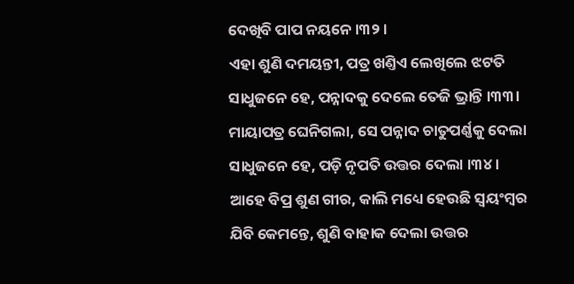ଦେଖିବି ପାପ ନୟନେ ।୩୨।
ଏହା ଶୁଣି ଦମୟନ୍ତୀ, ପତ୍ର ଖଣ୍ତିଏ ଲେଖିଲେ ଝଟତି
ସାଧୁଜନେ ହେ, ପନ୍ନାଦକୁ ଦେଲେ ତେଜି ଭ୍ରାନ୍ତି ।୩୩।
ମାୟାପତ୍ର ଘେନିଗଲା, ସେ ପନ୍ନାଦ ଚାତୁପର୍ଣ୍ଣକୁ ଦେଲା
ସାଧୁଜନେ ହେ, ପଡ଼ି ନୃପତି ଉତ୍ତର ଦେଲା ।୩୪।
ଆହେ ବିପ୍ର ଶୁଣ ଗୀର, କାଲି ମଧ୍ୟେ ହେଉଛି ସ୍ୱୟଂମ୍ବର
ଯିବି କେମନ୍ତେ, ଶୁଣି ବାହାକ ଦେଲା ଉତ୍ତର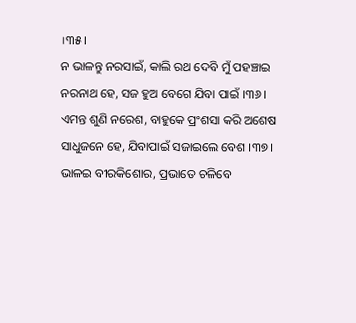।୩୫।
ନ ଭାଳନ୍ତୁ ନରସାଇଁ, କାଲି ରଥ ଦେବି ମୁଁ ପ‌ହଞ୍ଚାଇ
ନରନାଥ ହେ, ସଜ ହୁଅ ବେଗେ ଯିବା ପାଇଁ ।୩୬।
ଏମନ୍ତ ଶୁଣି ନରେଶ, ବାହୁକେ ପ୍ରଂଶସା କରି ଅଶେଷ
ସାଧୁଜନେ ହେ, ଯିବାପାଇଁ ସଜାଇଲେ ବେଶ ।୩୭।
ଭାଳଇ ବୀରକିଶୋର, ପ୍ରଭାତେ ଚଳିବେ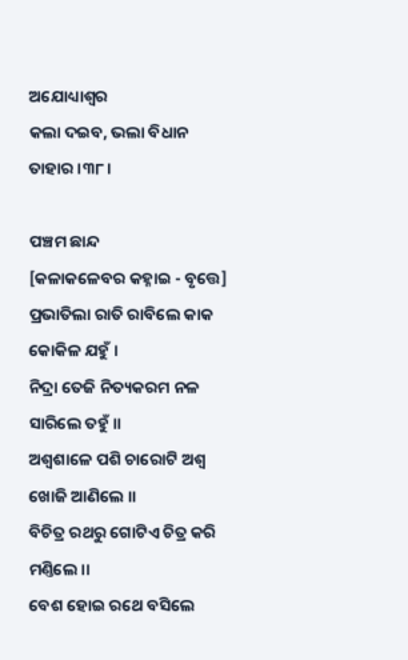ଅଯୋଧ୍ୟାଶ୍ୱର
କଲା ଦଇବ, ଭଲା ବିଧାନ ତାହାର ।୩୮।

ପଞ୍ଚମ ଛାନ୍ଦ
[କଳାକଳେବର କ‌ହ୍ନାଇ - ବୃତ୍ତେ]
ପ୍ରଭାତିଲା ରାତି ରାବିଲେ କାକ କୋକିଳ ଯ‌ହୁଁ ।
ନିଦ୍ରା ତେଜି ନିତ୍ୟକରମ ନଳ ସାରିଲେ ତ‌ହୁଁ ।।
ଅଶ୍ୱଶାଳେ ପଶି ଚାରୋଟି ଅଶ୍ୱ ଖୋଜି ଆଣିଲେ ।।
ବିଚିତ୍ର ରଥରୁ ଗୋଟିଏ ଚିତ୍ର କରି ମଣ୍ତିଲେ ।।
ବେଶ ହୋଇ ରଥେ ବସିଲେ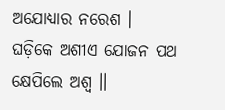ଅଯୋଧ୍ୟାର ନରେଶ ।
ଘଡ଼ିକେ ଅଶୀଏ ଯୋଜନ ପଥ କ୍ଷେପିଲେ ଅଶ୍ୱ ।।